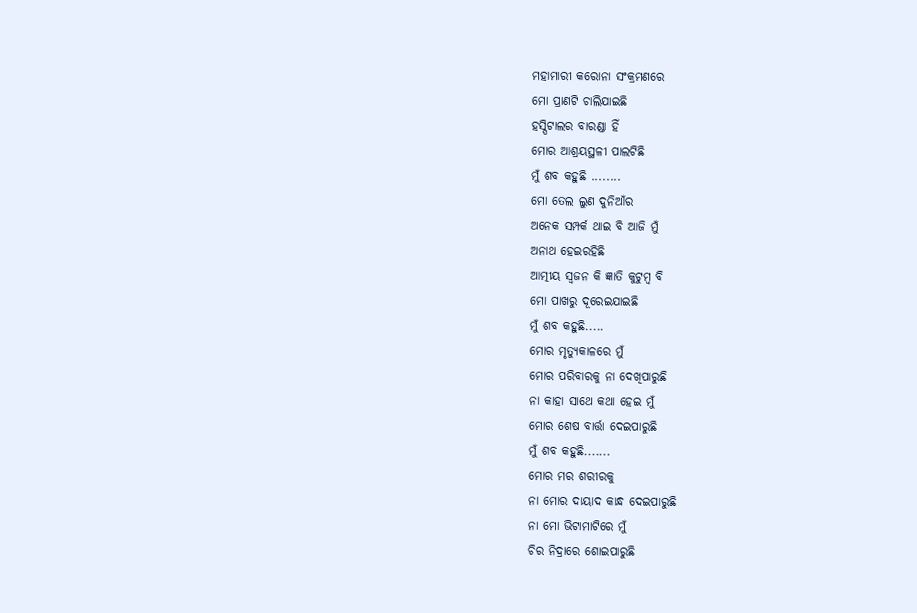ମହାମାରୀ କରୋନା ସଂକ୍ରମଣରେ
ମୋ ପ୍ରାଣଟି ଚାଲିଯାଇଛି
ହସ୍ପିଟାଲର ବାରଣ୍ଡା ହିଁ
ମୋର ଆଶ୍ରୟସ୍ଥଳୀ ପାଲଟିଛି
ମୁଁ ଶବ କହୁଛି ........
ମୋ ତେଲ ଲୁଣ ଦୁନିଆଁର
ଅନେକ ସମ୍ପର୍କ ଥାଇ ବି ଆଜି ମୁଁ
ଅନାଥ ହେଇରହିଛି
ଆତ୍ମୀୟ ସ୍ୱଜନ କି ଜ୍ଞାତି କୁଟୁମ୍ବ ବି
ମୋ ପାଖରୁ ଦୂରେଇଯାଇଛି
ମୁଁ ଶବ କହୁଛି.....
ମୋର ମୃତ୍ୟୁକାଳରେ ମୁଁ
ମୋର ପରିବାରକୁ ନା ଦେଖିପାରୁଛି
ନା କାହା ସାଥେ କଥା ହେଇ ମୁଁ
ମୋର ଶେଷ ବାର୍ତ୍ତା ଦେଇପାରୁଛି
ମୁଁ ଶବ କହୁଛି.......
ମୋର ମର ଶରୀରକୁ
ନା ମୋର ଦାୟାଦ କାନ୍ଧ ଦେଇପାରୁଛି
ନା ମୋ ଭିଟାମାଟିରେ ମୁଁ
ଚିର ନିଦ୍ରାରେ ଶୋଇପାରୁଛି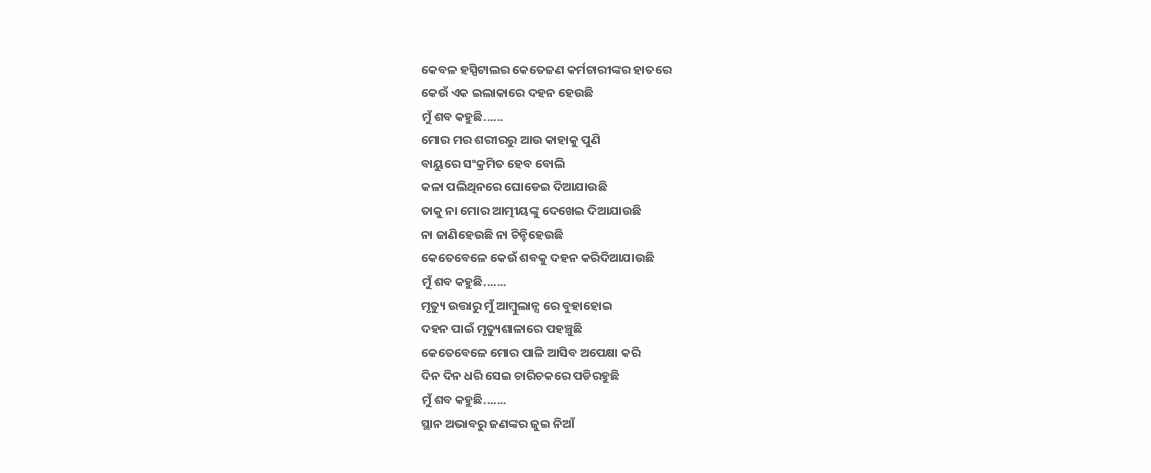କେବଳ ହସ୍ପିଟାଲର କେତେଜଣ କର୍ମଚାରୀଙ୍କର ହାତରେ
କେଉଁ ଏକ ଇଲାକାରେ ଦହନ ହେଉଛି
ମୁଁ ଶବ କହୁଛି......
ମୋର ମର ଶରୀରରୁ ଆଉ କାହାକୁ ପୁଣି
ବାୟୁରେ ସଂକ୍ରମିତ ହେବ ବୋଲି
କଳା ପଲିଥିନରେ ଘୋଡେଇ ଦିଆଯାଉଛି
ତାକୁ ନା ମୋର ଆତ୍ମୀୟଙ୍କୁ ଦେଖେଇ ଦିଆଯାଉଛି
ନା ଜାଣିହେଉଛି ନା ଚିନ୍ହିହେଉଛି
କେତେବେଳେ କେଉଁ ଶବକୁ ଦହନ କରିଦିଆଯାଉଛି
ମୁଁ ଶବ କହୁଛି.......
ମୃତ୍ୟୁ ଉତ୍ତାରୁ ମୁଁ ଆମ୍ବୁଲାନ୍ସ ରେ ବୁହାହୋଇ
ଦହନ ପାଇଁ ମୃତ୍ୟୁଶାଳାରେ ପହଞ୍ଚୁଛି
କେତେବେଳେ ମୋର ପାଳି ଆସିବ ଅପେକ୍ଷା କରି
ଦିନ ଦିନ ଧରି ସେଇ ଚାରିଚକରେ ପଡିରହୁଛି
ମୁଁ ଶବ କହୁଛି.......
ସ୍ଥାନ ଅଭାବରୁ ଜଣଙ୍କର ଜୁଇ ନିଆଁ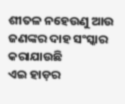ଶୀତଳ ନହେଉଣୁ ଆଉ ଜଣଙ୍କର ଦାହ ସଂସ୍କାର କରାଯାଉଛି
ଏଇ ହାଡ଼ର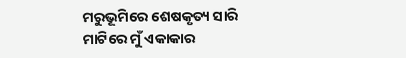ମରୁଭୂମିରେ ଶେଷକୃତ୍ୟ ସାରି
ମାଟିରେ ମୁଁ ଏକାକାର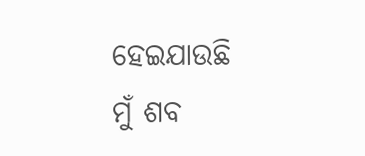ହେଇଯାଉଛି
ମୁଁ ଶବ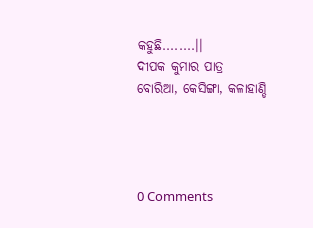କହୁଛି........।।
ଦୀପକ କୁମାର ପାତ୍ର
ବୋରିଆ, କେସିଙ୍ଗା, କଳାହାଣ୍ଡି




0 Comments